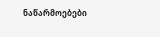ნაწარმოებები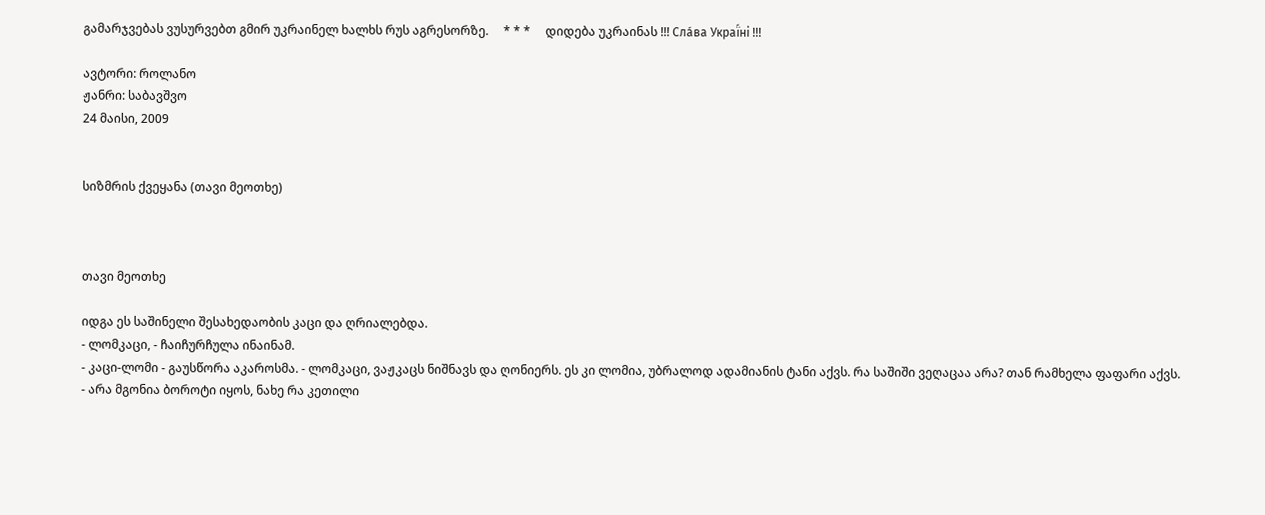გამარჯვებას ვუსურვებთ გმირ უკრაინელ ხალხს რუს აგრესორზე.     * * *     დიდება უკრაინას !!! Сла́ва Украї́ні !!!

ავტორი: როლანო
ჟანრი: საბავშვო
24 მაისი, 2009


სიზმრის ქვეყანა (თავი მეოთხე)



თავი მეოთხე

იდგა ეს საშინელი შესახედაობის კაცი და ღრიალებდა.
- ლომკაცი, - ჩაიჩურჩულა ინაინამ.
- კაცი-ლომი - გაუსწორა აკაროსმა. - ლომკაცი, ვაჟკაცს ნიშნავს და ღონიერს. ეს კი ლომია, უბრალოდ ადამიანის ტანი აქვს. რა საშიში ვეღაცაა არა? თან რამხელა ფაფარი აქვს.
- არა მგონია ბოროტი იყოს, ნახე რა კეთილი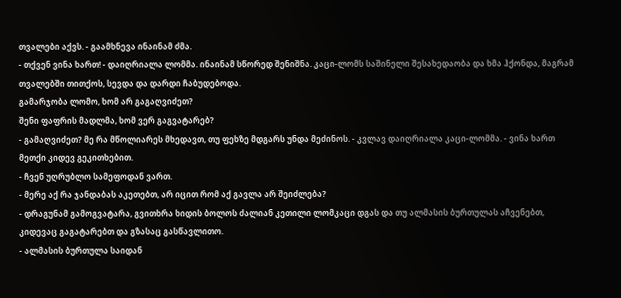თვალები აქვს. - გაამხნევა ინაინამ ძმა.
- თქვენ ვინა ხართ! - დაიღრიალა ლომმა. ინაინამ სწორედ შენიშნა. კაცი-ლომს საშინელი შესახედაობა და ხმა ჰქონდა, მაგრამ თვალებში თითქოს, სევდა და დარდი ჩაბუდებოდა.
გამარჯობა ლომო, ხომ არ გაგაღვიძეთ?
შენი ფაფრის მადლმა, ხომ ვერ გაგვატარებ?
- გამაღვიძეთ? მე რა მწოლიარეს მხედავთ, თუ ფეხზე მდგარს უნდა მეძინოს. - კვლავ დაიღრიალა კაცი-ლომმა. - ვინა ხართ მეთქი კიდევ გეკითხებით.
- ჩვენ უღრუბლო სამეფოდან ვართ.
- მერე აქ რა ჯანდაბას აკეთებთ, არ იცით რომ აქ გავლა არ შეიძლება?
- დრაგუნამ გამოგვატარა, გვითხრა ხიდის ბოლოს ძალიან კეთილი ლომკაცი დგას და თუ ალმასის ბურთულას აჩვენებთ, კიდევაც გაგატარებთ და გზასაც გასწავლითო.
- ალმასის ბურთულა საიდან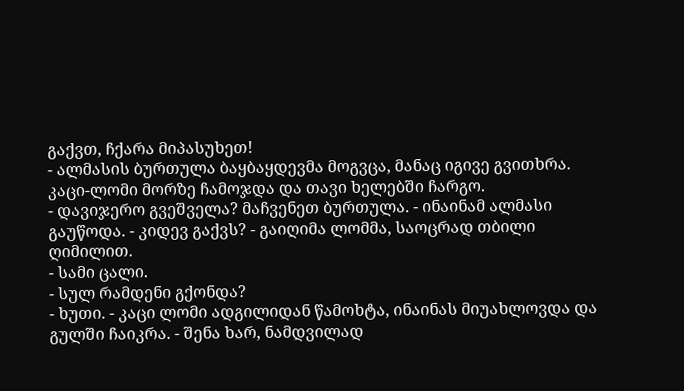გაქვთ, ჩქარა მიპასუხეთ!
- ალმასის ბურთულა ბაყბაყდევმა მოგვცა, მანაც იგივე გვითხრა.
კაცი-ლომი მორზე ჩამოჯდა და თავი ხელებში ჩარგო.
- დავიჯერო გვეშველა? მაჩვენეთ ბურთულა. - ინაინამ ალმასი გაუწოდა. - კიდევ გაქვს? - გაიღიმა ლომმა, საოცრად თბილი ღიმილით.
- სამი ცალი.
- სულ რამდენი გქონდა?
- ხუთი. - კაცი ლომი ადგილიდან წამოხტა, ინაინას მიუახლოვდა და გულში ჩაიკრა. - შენა ხარ, ნამდვილად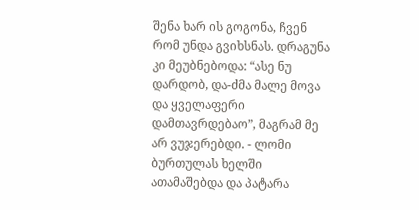შენა ხარ ის გოგონა, ჩვენ რომ უნდა გვიხსნას. დრაგუნა კი მეუბნებოდა: “ასე ნუ დარდობ, და-ძმა მალე მოვა და ყველაფერი დამთავრდებაო”, მაგრამ მე არ ვუჯერებდი. - ლომი ბურთულას ხელში ათამაშებდა და პატარა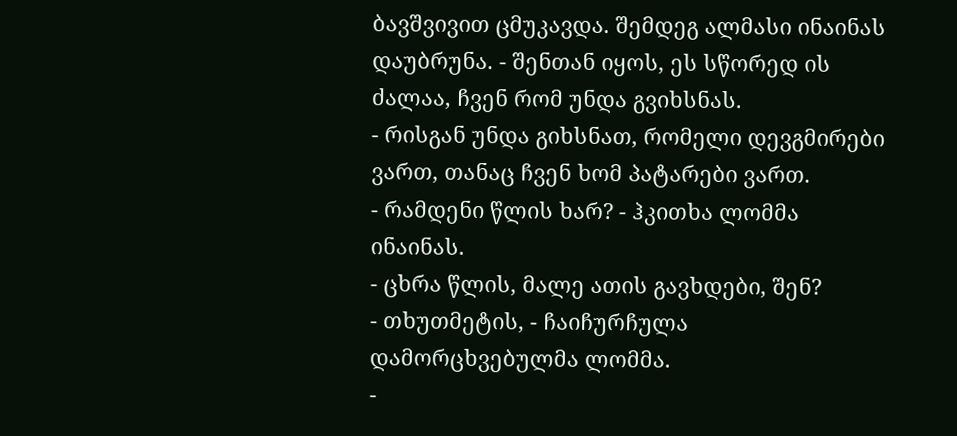ბავშვივით ცმუკავდა. შემდეგ ალმასი ინაინას დაუბრუნა. - შენთან იყოს, ეს სწორედ ის ძალაა, ჩვენ რომ უნდა გვიხსნას.
- რისგან უნდა გიხსნათ, რომელი დევგმირები ვართ, თანაც ჩვენ ხომ პატარები ვართ.
- რამდენი წლის ხარ? - ჰკითხა ლომმა ინაინას.
- ცხრა წლის, მალე ათის გავხდები, შენ?
- თხუთმეტის, - ჩაიჩურჩულა დამორცხვებულმა ლომმა.
-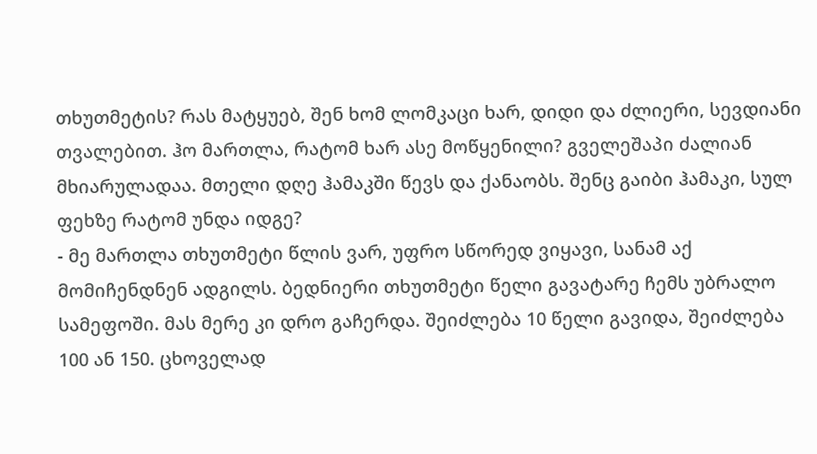თხუთმეტის? რას მატყუებ, შენ ხომ ლომკაცი ხარ, დიდი და ძლიერი, სევდიანი თვალებით. ჰო მართლა, რატომ ხარ ასე მოწყენილი? გველეშაპი ძალიან მხიარულადაა. მთელი დღე ჰამაკში წევს და ქანაობს. შენც გაიბი ჰამაკი, სულ ფეხზე რატომ უნდა იდგე?
- მე მართლა თხუთმეტი წლის ვარ, უფრო სწორედ ვიყავი, სანამ აქ მომიჩენდნენ ადგილს. ბედნიერი თხუთმეტი წელი გავატარე ჩემს უბრალო სამეფოში. მას მერე კი დრო გაჩერდა. შეიძლება 10 წელი გავიდა, შეიძლება 100 ან 150. ცხოველად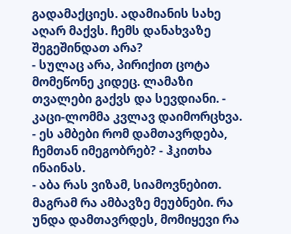გადამაქციეს. ადამიანის სახე აღარ მაქვს. ჩემს დანახვაზე შეგეშინდათ არა?
- სულაც არა, პირიქით ცოტა მომეწონე კიდეც. ლამაზი თვალები გაქვს და სევდიანი. - კაცი-ლომმა კვლავ დაიმორცხვა.
- ეს ამბები რომ დამთავრდება, ჩემთან იმეგობრებ? - ჰკითხა ინაინას.
- აბა რას ვიზამ, სიამოვნებით. მაგრამ რა ამბავზე მეუბნები. რა უნდა დამთავრდეს, მომიყევი რა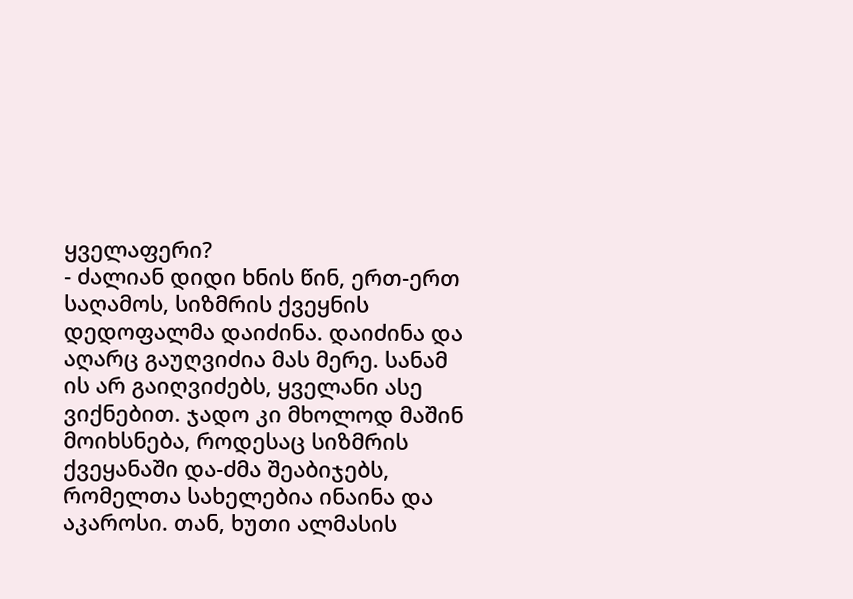ყველაფერი?
- ძალიან დიდი ხნის წინ, ერთ-ერთ საღამოს, სიზმრის ქვეყნის დედოფალმა დაიძინა. დაიძინა და აღარც გაუღვიძია მას მერე. სანამ ის არ გაიღვიძებს, ყველანი ასე ვიქნებით. ჯადო კი მხოლოდ მაშინ მოიხსნება, როდესაც სიზმრის ქვეყანაში და-ძმა შეაბიჯებს, რომელთა სახელებია ინაინა და აკაროსი. თან, ხუთი ალმასის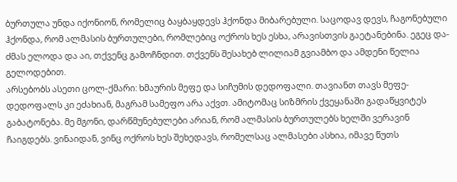ბურთულა უნდა იქონიონ, რომელიც ბაყბაყდევს ჰქონდა მიბარებული. საცოდავ დევს, ჩაგონებული ჰქონდა, რომ ალმასის ბურთულები, რომლებიც ოქროს ხეს ესხა, არავისთვის გაეტანებინა. ეგეც და-ძმას ელოდა და აი, თქვენც გამოჩნდით. თქვენს შესახებ ლილიამ გვიამბო და ამდენი წელია გელოდებით.
არსებობს ასეთი ცოლ-ქმარი: ხმაურის მეფე და სიჩუმის დედოფალი. თავიანთ თავს მეფე-დედოფალს კი ეძახიან, მაგრამ სამეფო არა აქვთ. ამიტომაც სიზმრის ქვეყანაში გადაწყვიტეს გაბატონება. მე მგონი, დარწმუნებულები არიან, რომ ალმასის ბურთულებს ხელში ვერავინ ჩაიგდებს. ვინაიდან, ვინც ოქროს ხეს შეხედავს, რომელსაც ალმასები ასხია, იმავე წუთს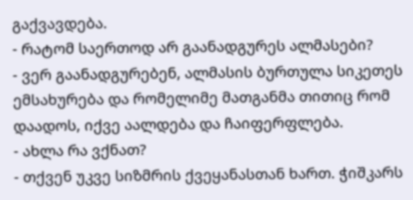გაქვავდება.
- რატომ საერთოდ არ გაანადგურეს ალმასები?
- ვერ გაანადგურებენ, ალმასის ბურთულა სიკეთეს ემსახურება და რომელიმე მათგანმა თითიც რომ დაადოს, იქვე აალდება და ჩაიფერფლება.
- ახლა რა ვქნათ?
- თქვენ უკვე სიზმრის ქვეყანასთან ხართ. ჭიშკარს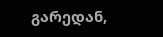გარედან,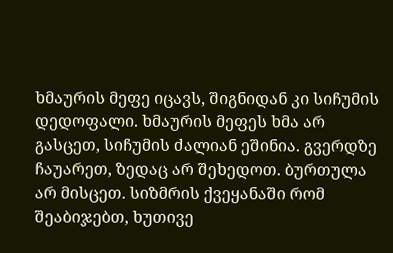ხმაურის მეფე იცავს, შიგნიდან კი სიჩუმის დედოფალი. ხმაურის მეფეს ხმა არ გასცეთ, სიჩუმის ძალიან ეშინია. გვერდზე ჩაუარეთ, ზედაც არ შეხედოთ. ბურთულა არ მისცეთ. სიზმრის ქვეყანაში რომ შეაბიჯებთ, ხუთივე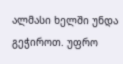ალმასი ხელში უნდა გეჭიროთ. უფრო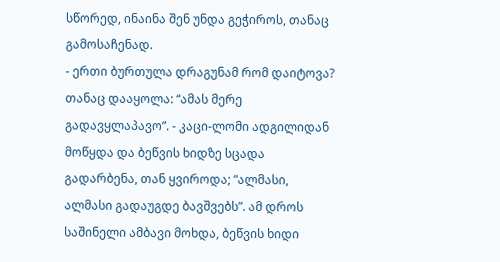სწორედ, ინაინა შენ უნდა გეჭიროს, თანაც გამოსაჩენად.
- ერთი ბურთულა დრაგუნამ რომ დაიტოვა? თანაც დააყოლა: “ამას მერე გადავყლაპავო”. - კაცი-ლომი ადგილიდან მოწყდა და ბეწვის ხიდზე სცადა გადარბენა, თან ყვიროდა; “ალმასი, ალმასი გადაუგდე ბავშვებს”. ამ დროს საშინელი ამბავი მოხდა, ბეწვის ხიდი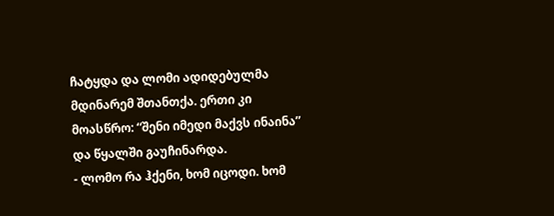ჩატყდა და ლომი ადიდებულმა მდინარემ შთანთქა. ერთი კი მოასწრო: “შენი იმედი მაქვს ინაინა” და წყალში გაუჩინარდა.
- ლომო რა ჰქენი, ხომ იცოდი. ხომ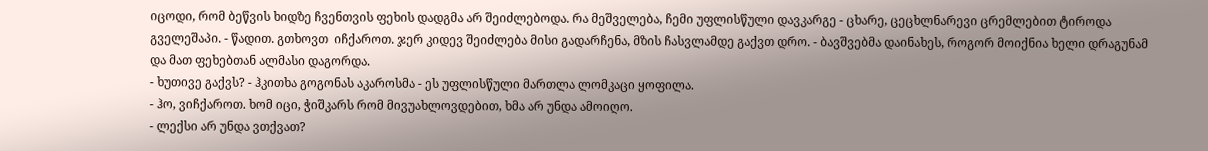იცოდი, რომ ბეწვის ხიდზე ჩვენთვის ფეხის დადგმა არ შეიძლებოდა. რა მეშველება, ჩემი უფლისწული დავკარგე - ცხარე, ცეცხლნარევი ცრემლებით ტიროდა გველეშაპი. - წადით. გთხოვთ  იჩქაროთ. ჯერ კიდევ შეიძლება მისი გადარჩენა, მზის ჩასვლამდე გაქვთ დრო. - ბავშვებმა დაინახეს, როგორ მოიქნია ხელი დრაგუნამ და მათ ფეხებთან ალმასი დაგორდა.
- ხუთივე გაქვს? - ჰკითხა გოგონას აკაროსმა - ეს უფლისწული მართლა ლომკაცი ყოფილა.
- ჰო, ვიჩქაროთ. ხომ იცი, ჭიშკარს რომ მივუახლოვდებით, ხმა არ უნდა ამოიღო.
- ლექსი არ უნდა ვთქვათ?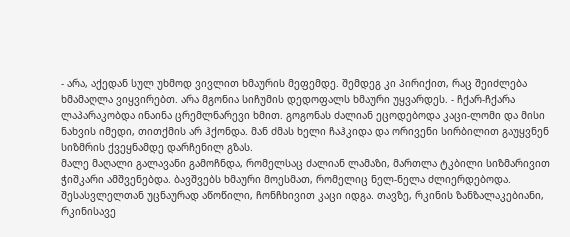- არა, აქედან სულ უხმოდ ვივლით ხმაურის მეფემდე. შემდეგ კი პირიქით, რაც შეიძლება ხმამაღლა ვიყვირებთ. არა მგონია სიჩუმის დედოფალს ხმაური უყვარდეს. - ჩქარ-ჩქარა ლაპარაკობდა ინაინა ცრემლნარევი ხმით. გოგონას ძალიან ეცოდებოდა კაცი-ლომი და მისი ნახვის იმედი, თითქმის არ ჰქონდა. მან ძმას ხელი ჩაჰკიდა და ორივენი სირბილით გაუყვნენ სიზმრის ქვეყნამდე დარჩენილ გზას.
მალე მაღალი გალავანი გამოჩნდა, რომელსაც ძალიან ლამაზი, მართლა ტკბილი სიზმარივით ჭიშკარი ამშვენებდა. ბავშვებს ხმაური მოესმათ, რომელიც ნელ-ნელა ძლიერდებოდა. შესასვლელთან უცნაურად აწოწილი, ჩონჩხივით კაცი იდგა. თავზე, რკინის ზანზალაკებიანი, რკინისავე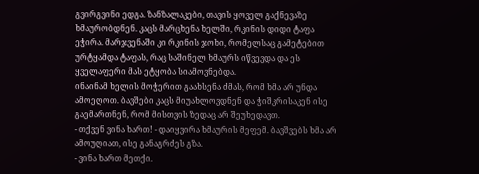გვირგვინი ედგა. ზანზალაკები, თავის ყოველ გაქნევაზე ხმაურობდნენ. კაცს მარცხენა ხელში, რკინის დიდი ტაფა ეჭირა. მარჯვენაში კი რკინის ჯოხი, რომელსაც გამეტებით ურტყამდა ტაფას, რაც საშინელ ხმაურს იწვევდა და ეს ყველაფერი მას ეტყობა სიამოვნებდა.
ინაინამ ხელის მოჭერით გაახსენა ძმას, რომ ხმა არ უნდა ამოეღოთ. ბავშები კაცს მიუახლოვდნენ და ჭიშკრისაკენ ისე გაემართნენ, რომ მისთვის ზედაც არ შეუხედავთ.
- თქვენ ვინა ხართ! - დაიყვირა ხმაურის მეფემ. ბავშვებს ხმა არ ამოუღიათ, ისე განაგრძეს გზა.
- ვინა ხართ მეთქი.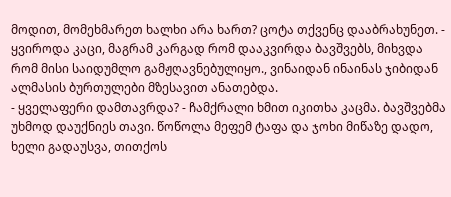მოდით, მომეხმარეთ ხალხი არა ხართ? ცოტა თქვენც დააბრახუნეთ. - ყვიროდა კაცი, მაგრამ კარგად რომ დააკვირდა ბავშვებს, მიხვდა რომ მისი საიდუმლო გამჟღავნებულიყო., ვინაიდან ინაინას ჯიბიდან ალმასის ბურთულები მზესავით ანათებდა.
- ყველაფერი დამთავრდა? - ჩამქრალი ხმით იკითხა კაცმა. ბავშვებმა უხმოდ დაუქნიეს თავი. წოწოლა მეფემ ტაფა და ჯოხი მიწაზე დადო, ხელი გადაუსვა, თითქოს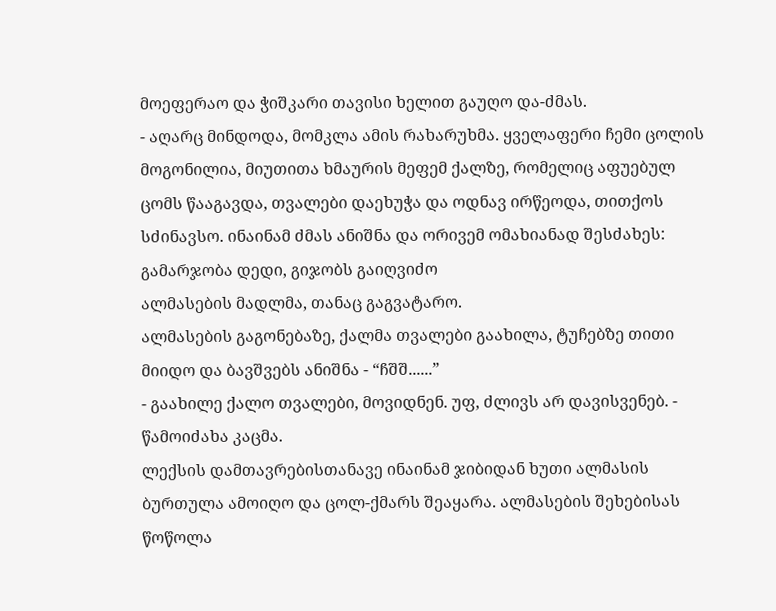მოეფერაო და ჭიშკარი თავისი ხელით გაუღო და-ძმას.
- აღარც მინდოდა, მომკლა ამის რახარუხმა. ყველაფერი ჩემი ცოლის მოგონილია, მიუთითა ხმაურის მეფემ ქალზე, რომელიც აფუებულ ცომს წააგავდა, თვალები დაეხუჭა და ოდნავ ირწეოდა, თითქოს სძინავსო. ინაინამ ძმას ანიშნა და ორივემ ომახიანად შესძახეს:
გამარჯობა დედი, გიჯობს გაიღვიძო
ალმასების მადლმა, თანაც გაგვატარო.
ალმასების გაგონებაზე, ქალმა თვალები გაახილა, ტუჩებზე თითი მიიდო და ბავშვებს ანიშნა - “ჩშშ......”
- გაახილე ქალო თვალები, მოვიდნენ. უფ, ძლივს არ დავისვენებ. - წამოიძახა კაცმა.
ლექსის დამთავრებისთანავე ინაინამ ჯიბიდან ხუთი ალმასის ბურთულა ამოიღო და ცოლ-ქმარს შეაყარა. ალმასების შეხებისას წოწოლა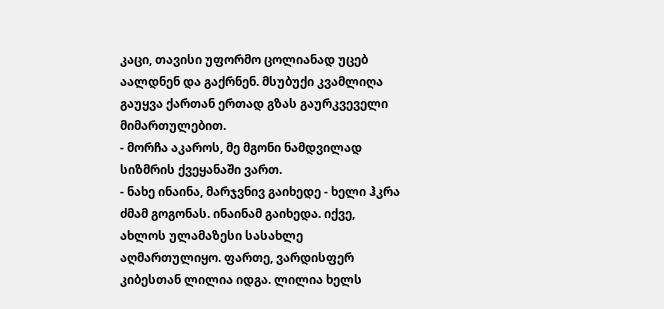კაცი, თავისი უფორმო ცოლიანად უცებ აალდნენ და გაქრნენ. მსუბუქი კვამლიღა გაუყვა ქართან ერთად გზას გაურკვეველი მიმართულებით.
- მორჩა აკაროს, მე მგონი ნამდვილად სიზმრის ქვეყანაში ვართ.
- ნახე ინაინა, მარჯვნივ გაიხედე - ხელი ჰკრა ძმამ გოგონას. ინაინამ გაიხედა. იქვე, ახლოს ულამაზესი სასახლე აღმართულიყო. ფართე, ვარდისფერ კიბესთან ლილია იდგა. ლილია ხელს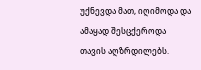უქნევდა მათ, იღიმოდა და ამაყად შესცქეროდა თავის აღზრდილებს.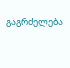გაგრძელება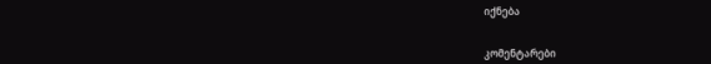იქნება


კომენტარები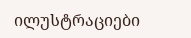ილუსტრაციები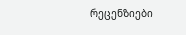რეცენზიები